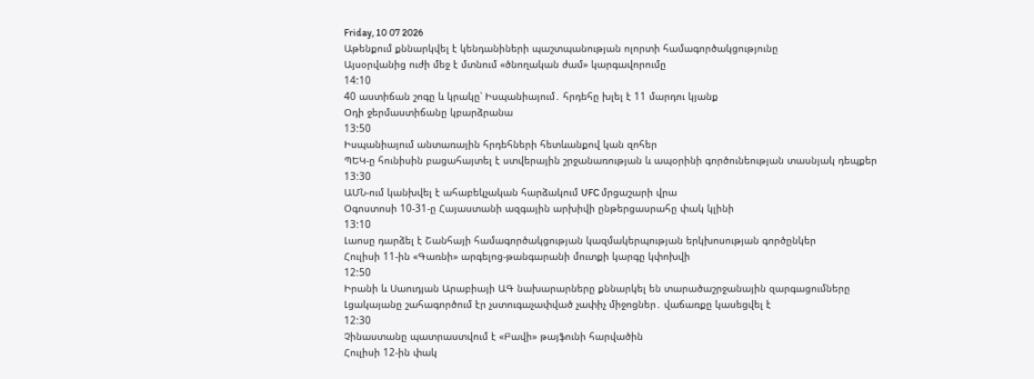Friday, 10 07 2026
Աթենքում քննարկվել է կենդանիների պաշտպանության ոլորտի համագործակցությունը
Այսօրվանից ուժի մեջ է մտնում «ծնողական ժամ» կարգավորումը
14:10
40 աստիճան շոգը և կրակը՝ Իսպանիայում․ հրդեհը խլել է 11 մարդու կյանք
Օդի ջերմաստիճանը կբարձրանա
13:50
Իսպանիայում անտառային հրդեհների հետևանքով կան զոհեր
ՊԵԿ-ը հունիսին բացահայտել է ստվերային շրջանառության և ապօրինի գործունեության տասնյակ դեպքեր
13:30
ԱՄՆ-ում կանխվել է ահաբեկչական հարձակում UFC մրցաշարի վրա
Օգոստոսի 10-31-ը Հայաստանի ազգային արխիվի ընթերցասրահը փակ կլինի
13:10
Լաոսը դարձել է Շանհայի համագործակցության կազմակերպության երկխոսության գործընկեր
Հուլիսի 11-ին «Գառնի» արգելոց-թանգարանի մուտքի կարգը կփոխվի
12:50
Իրանի և Սաուդյան Արաբիայի ԱԳ նախարարները քննարկել են տարածաշրջանային զարգացումները
Լցակայանը շահագործում էր չստուգաչափված չափիչ միջոցներ․ վաճառքը կասեցվել է
12:30
Չինաստանը պատրաստվում է «Բավի» թայֆունի հարվածին
Հուլիսի 12-ին փակ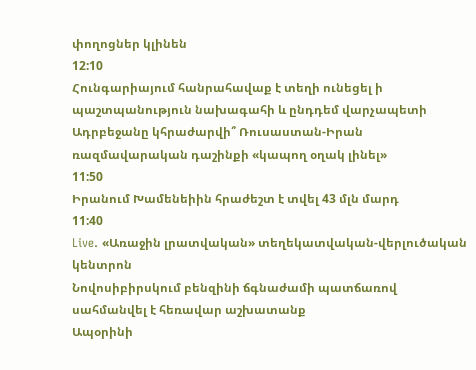փողոցներ կլինեն
12:10
Հունգարիայում հանրահավաք է տեղի ունեցել ի պաշտպանություն նախագահի և ընդդեմ վարչապետի
Ադրբեջանը կհրաժարվի՞ Ռուսաստան-Իրան ռազմավարական դաշինքի «կապող օղակ լինել»
11:50
Իրանում Խամենեիին հրաժեշտ է տվել 43 մլն մարդ
11:40
Live. «Առաջին լրատվական» տեղեկատվական-վերլուծական կենտրոն
Նովոսիբիրսկում բենզինի ճգնաժամի պատճառով սահմանվել է հեռավար աշխատանք
Ապօրինի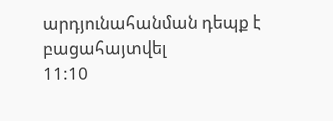արդյունահանման դեպք է բացահայտվել
11:10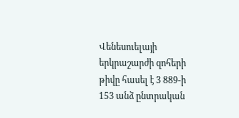Վենեսուելայի երկրաշարժի զոհերի թիվը հասել է 3 889-ի
153 անձ ընտրական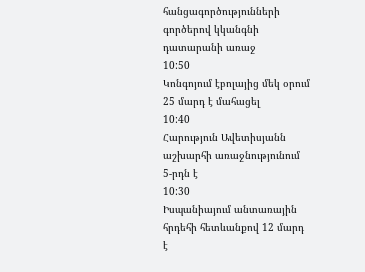հանցագործությունների գործերով կկանգնի դատարանի առաջ
10:50
Կոնգոյում էբոլայից մեկ օրում 25 մարդ է մահացել
10:40
Հարություն Ավետիսյանն աշխարհի առաջնությունում 5-րդն է
10:30
Իսպանիայում անտառային հրդեհի հետևանքով 12 մարդ է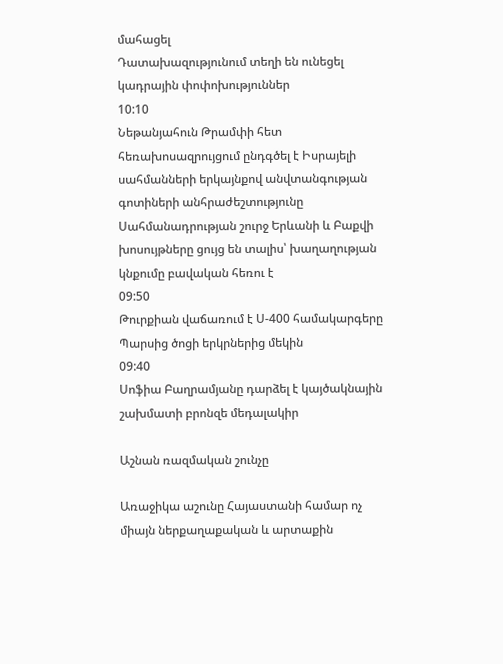մահացել
Դատախազությունում տեղի են ունեցել կադրային փոփոխություններ
10:10
Նեթանյահուն Թրամփի հետ հեռախոսազրույցում ընդգծել է Իսրայելի սահմանների երկայնքով անվտանգության գոտիների անհրաժեշտությունը
Սահմանադրության շուրջ Երևանի և Բաքվի խոսույթները ցույց են տալիս՝ խաղաղության կնքումը բավական հեռու է
09:50
Թուրքիան վաճառում է Ս-400 համակարգերը Պարսից ծոցի երկրներից մեկին
09:40
Սոֆիա Բաղրամյանը դարձել է կայծակնային շախմատի բրոնզե մեդալակիր

Աշնան ռազմական շունչը

Առաջիկա աշունը Հայաստանի համար ոչ միայն ներքաղաքական և արտաքին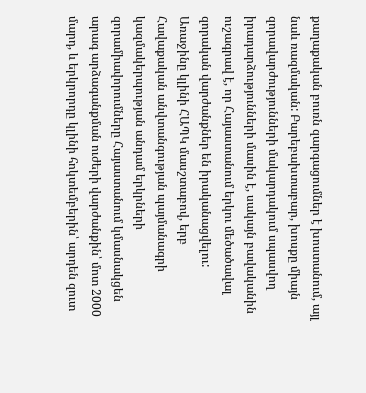քաղաքական բուռն զարգացումներ է խոստանում, այլ նաև ռազմական: Բարեբախտաբար, խոսքը միայն զորավարժությունների մակարդակում սպասվող իրադարձությունների մասին է, սակայն բավականին ուշագրավ է, որ Հայաստանում երկու մեծածավալ զորական վարժանքներ են իրականացվելու: Առաջինը կլինի ՀԱՊԿ մասշտաբով, երբ Հավաքական անվտանգության պայմանագրի կազմակերպության անդամ երկրների զորամիավորումները Հայաստանում կմասնակցեն արագ արձագանքման ուժերի վարժանքին՝ մոտ 2000 մարդ, և երկրորդը կլինի հոկտեմբերին՝ արդեն զուտ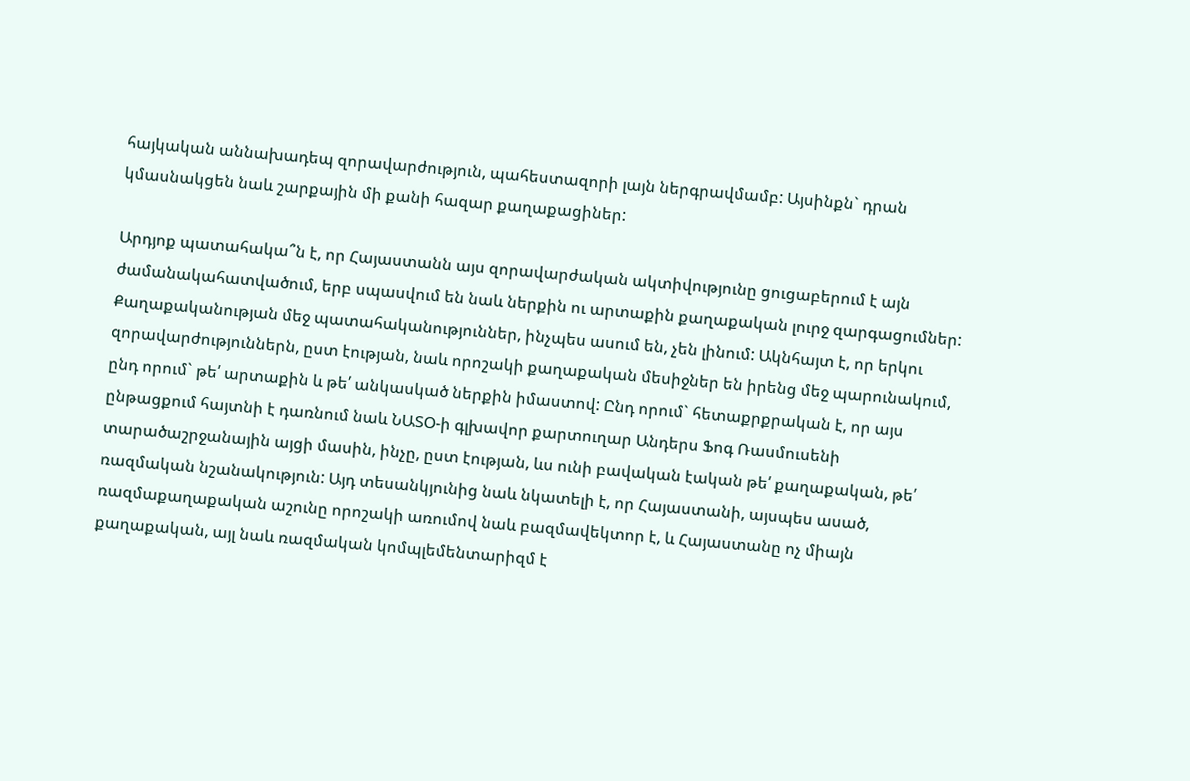հայկական աննախադեպ զորավարժություն, պահեստազորի լայն ներգրավմամբ: Այսինքն` դրան կմասնակցեն նաև շարքային մի քանի հազար քաղաքացիներ:

Արդյոք պատահակա՞ն է, որ Հայաստանն այս զորավարժական ակտիվությունը ցուցաբերում է այն ժամանակահատվածում, երբ սպասվում են նաև ներքին ու արտաքին քաղաքական լուրջ զարգացումներ: Քաղաքականության մեջ պատահականություններ, ինչպես ասում են, չեն լինում: Ակնհայտ է, որ երկու զորավարժություններն, ըստ էության, նաև որոշակի քաղաքական մեսիջներ են իրենց մեջ պարունակում, ընդ որում` թե՛ արտաքին և թե՛ անկասկած ներքին իմաստով: Ընդ որում` հետաքրքրական է, որ այս ընթացքում հայտնի է դառնում նաև ՆԱՏՕ-ի գլխավոր քարտուղար Անդերս Ֆոգ Ռասմուսենի տարածաշրջանային այցի մասին, ինչը, ըստ էության, ևս ունի բավական էական թե՛ քաղաքական, թե՛ ռազմական նշանակություն: Այդ տեսանկյունից նաև նկատելի է, որ Հայաստանի, այսպես ասած, ռազմաքաղաքական աշունը որոշակի առումով նաև բազմավեկտոր է, և Հայաստանը ոչ միայն քաղաքական, այլ նաև ռազմական կոմպլեմենտարիզմ է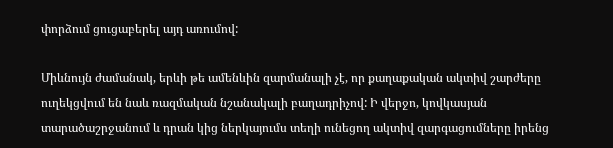փորձում ցուցաբերել այդ առումով:

Միևնույն ժամանակ, երևի թե ամենևին զարմանալի չէ, որ քաղաքական ակտիվ շարժերը ուղեկցվում են նաև ռազմական նշանակալի բաղադրիչով: Ի վերջո, կովկասյան տարածաշրջանում և դրան կից ներկայումս տեղի ունեցող ակտիվ զարգացումները իրենց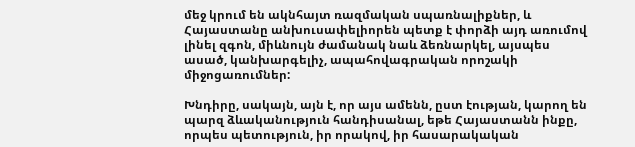մեջ կրում են ակնհայտ ռազմական սպառնալիքներ, և Հայաստանը անխուսափելիորեն պետք է փորձի այդ առումով լինել զգոն, միևնույն ժամանակ նաև ձեռնարկել, այսպես ասած, կանխարգելիչ, ապահովագրական որոշակի միջոցառումներ:

Խնդիրը, սակայն, այն է, որ այս ամենն, ըստ էության, կարող են պարզ ձևականություն հանդիսանալ, եթե Հայաստանն ինքը, որպես պետություն, իր որակով, իր հասարակական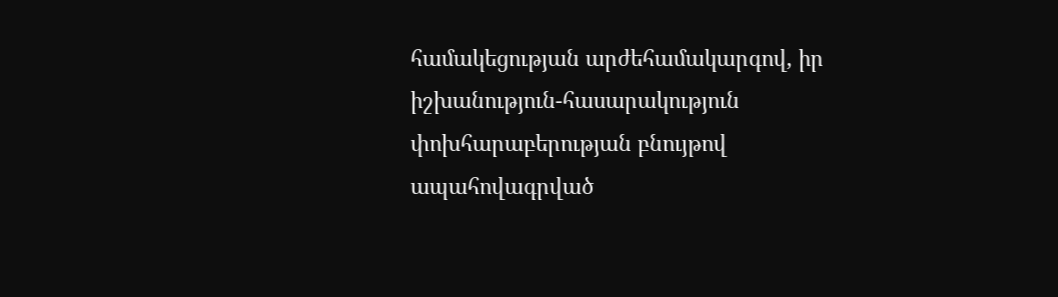համակեցության արժեհամակարգով, իր իշխանություն-հասարակություն փոխհարաբերության բնույթով ապահովագրված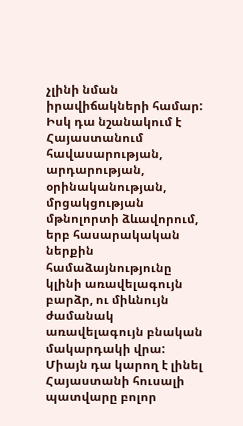չլինի նման իրավիճակների համար: Իսկ դա նշանակում է Հայաստանում հավասարության, արդարության, օրինականության, մրցակցության մթնոլորտի ձևավորում, երբ հասարակական ներքին համաձայնությունը կլինի առավելագույն բարձր, ու միևնույն ժամանակ առավելագույն բնական մակարդակի վրա: Միայն դա կարող է լինել Հայաստանի հուսալի պատվարը բոլոր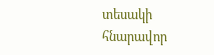տեսակի հնարավոր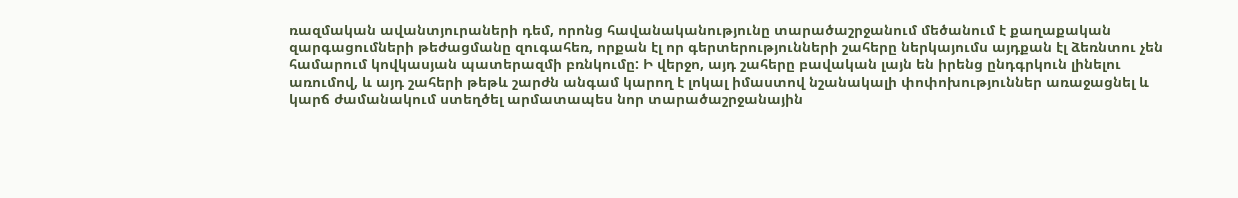ռազմական ավանտյուրաների դեմ, որոնց հավանականությունը տարածաշրջանում մեծանում է քաղաքական զարգացումների թեժացմանը զուգահեռ, որքան էլ որ գերտերությունների շահերը ներկայումս այդքան էլ ձեռնտու չեն համարում կովկասյան պատերազմի բռնկումը: Ի վերջո, այդ շահերը բավական լայն են իրենց ընդգրկուն լինելու առումով, և այդ շահերի թեթև շարժն անգամ կարող է լոկալ իմաստով նշանակալի փոփոխություններ առաջացնել և կարճ ժամանակում ստեղծել արմատապես նոր տարածաշրջանային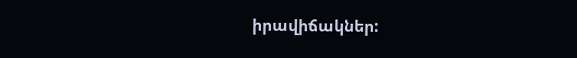իրավիճակներ: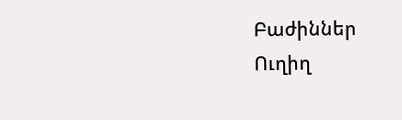Բաժիններ
Ուղիղ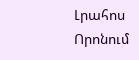Լրահոս
Որոնում